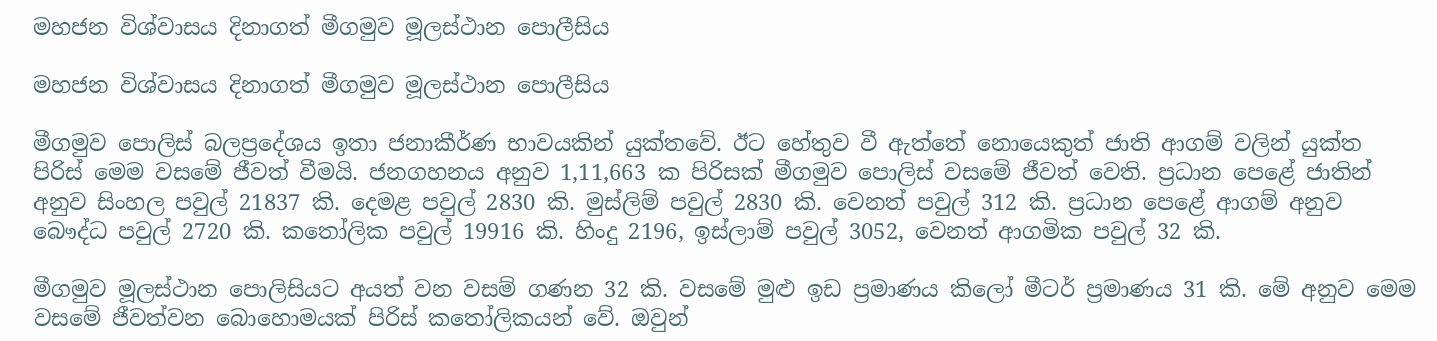මහජන විශ්වාසය දිනාගත් මීගමුව මූලස්ථාන පොලීසිය

මහජන විශ්වාසය දිනාගත් මීගමුව මූලස්ථාන පොලීසිය

මීගමුව පොලිස් බලප්‍රදේශය ඉතා ජනාකීර්ණ භාවයකින් යුක්තවේ. ඊට හේතුව වී ඇත්තේ නොයෙකුත් ජාති ආගම් වලින් යුක්ත පිරිස් මෙම වසමේ ජීවත් වීමයි. ජනගහනය අනුව 1,11,663 ක පිරිසක් මීගමුව පොලිස් වසමේ ජීවත් වෙති. ප්‍රධාන පෙළේ ජාතින් අනුව සිංහල පවුල් 21837 කි. දෙමළ පවුල් 2830 කි. මුස්ලිම් පවුල් 2830 කි. වෙනත් පවුල් 312 කි. ප්‍රධාන පෙළේ ආගම් අනුව බෞද්ධ පවුල් 2720 කි. කතෝලික පවුල් 19916 කි. හිංදු 2196, ඉස්ලාම් පවුල් 3052, වෙනත් ආගමික පවුල් 32 කි.

මීගමුව මූලස්ථාන පොලිසියට අයත් වන වසම් ගණන 32 කි. වසමේ මුළු ඉඩ ප්‍රමාණය කිලෝ මීටර් ප්‍රමාණය 31 කි. මේ අනුව මෙම වසමේ ජීවත්වන බොහොමයක් පිරිස් කතෝලිකයන් වේ. ඔවුන්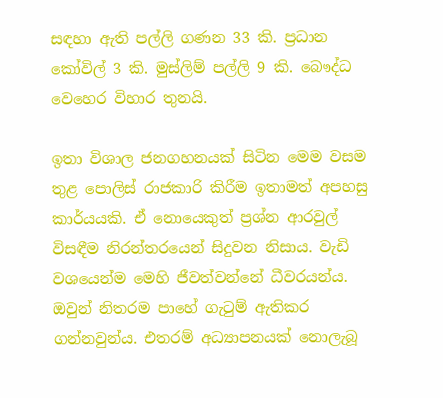සඳහා ඇති පල්ලි ගණන 33 කි. ප්‍රධාන කෝවිල් 3 කි. මුස්ලිම් පල්ලි 9 කි. බෞද්ධ වෙහෙර විහාර තුනයි.

ඉතා විශාල ජනගහනයක් සිටින මෙම වසම තුළ පොලිස් රාජකාරි කිරීම ඉතාමත් අපහසු කාර්යයකි. ඒ නොයෙකුත් ප්‍රශ්න ආරවුල් විසඳීම නිරන්තරයෙන් සිදුවන නිසාය. වැඩි වශයෙන්ම මෙහි ජීවත්වන්නේ ධීවරයන්ය. ඔවුන් නිතරම පාහේ ගැටුම් ඇතිකර ගන්නවුන්ය. එතරම් අධ්‍යාපනයක් නොලැබූ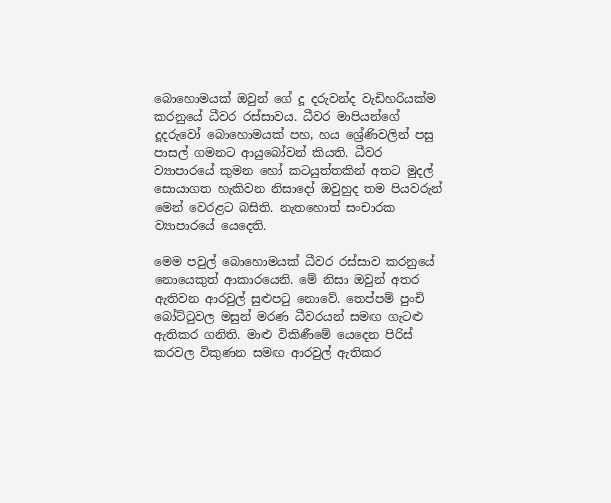බොහොමයක් ඔවුන් ගේ දූ දරුවන්ද වැඩිහරියක්ම කරනුයේ ධීවර රස්සාවය. ධීවර මාපියන්ගේ දූදරුවෝ බොහොමයක් පහ, හය ශ්‍රේණිවලින් පසු පාසල් ගමනට ආයුබෝවන් කියති. ධීවර ව්‍යාපාරයේ කුමන හෝ කටයුත්තකින් අතට මුදල් සොයාගත හැකිවන නිසාදෝ ඔවුහුද තම පියවරුන් මෙන් වෙරළට බසිති. නැතහොත් සංචාරක ව්‍යාපාරයේ යෙදෙති.

මෙම පවුල් බොහොමයක් ධීවර රස්සාව කරනුයේ නොයෙකුත් ආකාරයෙනි. මේ නිසා ඔවුන් අතර ඇතිවන ආරවුල් සුළුපටු නොවේ. තෙප්පම් පුංචි බෝට්ටුවල මසුන් මරණ ධීවරයන් සමඟ ගැටළු ඇතිකර ගනිති. මාළු විකිණීමේ යෙදෙන පිරිස් කරවල විකුණන සමඟ ආරවුල් ඇතිකර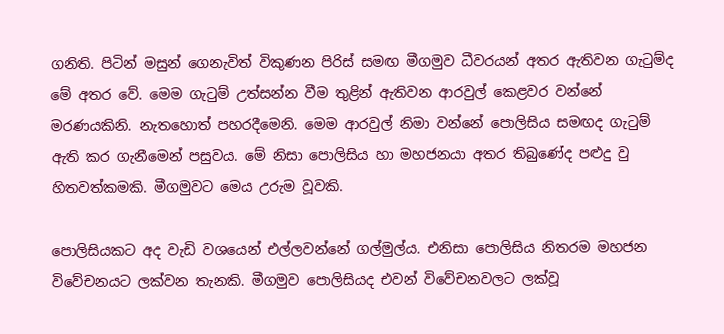ගනිති. පිටින් මසුන් ගෙනැවිත් විකුණන පිරිස් සමඟ මීගමුව ධීවරයන් අතර ඇතිවන ගැටුම්ද මේ අතර වේ. මෙම ගැටුම් උත්සන්න වීම තුළින් ඇතිවන ආරවුල් කෙළවර වන්නේ මරණයකිනි. නැතහොත් පහරදීමෙනි. මෙම ආරවුල් නිමා වන්නේ පොලිසිය සමඟද ගැටුම් ඇති කර ගැනීමෙන් පසුවය. මේ නිසා පොලිසිය හා මහජනයා අතර තිබුණේද පළුදු වු හිතවත්කමකි. මීගමුවට මෙය උරුම වූවකි.

පොලිසියකට අද වැඩි වශයෙන් එල්ලවන්නේ ගල්මුල්ය. එනිසා පොලිසිය නිතරම මහජන විවේචනයට ලක්වන තැනකි. මීගමුව පොලිසියද එවන් විවේචනවලට ලක්වූ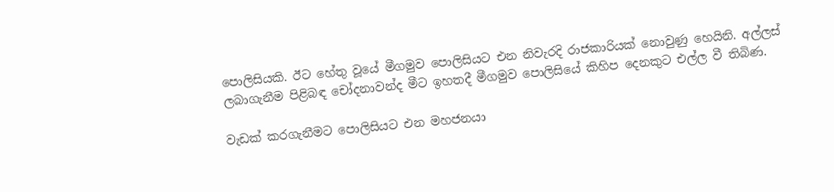පොලිසියකි. ඊට හේතු වූයේ මීගමුව පොලිසියට එන නිවැරදි රාජකාරියක් නොවුණු හෙයිනි. අල්ලස් ලබාගැනීම පිළිබඳ චෝදනාවන්ද මීට ඉහතදී මීගමුව පොලිසියේ කිහිප දෙනකුට එල්ල වී තිබිණ.

වැඩක් කරගැනීමට පොලිසියට එන මහජනයා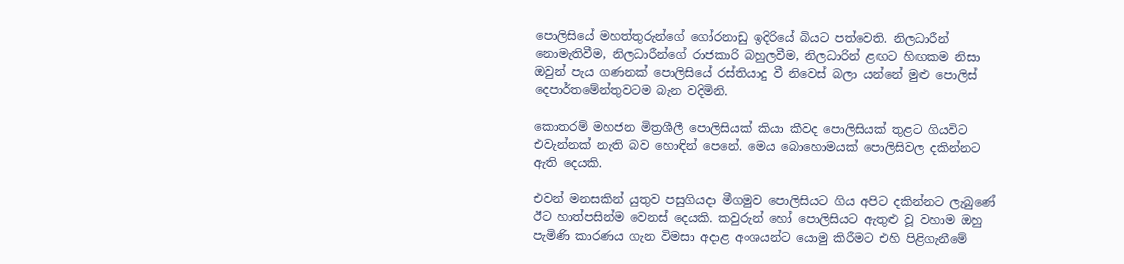පොලිසියේ මහත්තුරුන්ගේ ගෝරනාඩු ඉදිරියේ බියට පත්වෙති. නිලධාරීන් නොමැතිවීම, නිලධාරීන්ගේ රාජකාරි බහුලවීම, නිලධාරින් ළඟට හිඟකම නිසා ඔවුන් පැය ගණනක් පොලිසියේ රස්තියාදු වී නිවෙස් බලා යන්නේ මුළු පොලිස් දෙපාර්තමේන්තුවටම බැන වදිමිනි.

කොතරම් මහජන මිත්‍රශීලී පොලිසියක් කියා කීවද පොලිසියක් තුළට ගියවිට එවැන්නක් නැති බව හොඳින් පෙනේ. මෙය බොහොමයක් පොලිසිවල දකින්නට ඇති දෙයකි.

එවන් මනසකින් යුතුව පසුගියදා මීගමුව පොලිසියට ගිය අපිට දකින්නට ලැබුණේ ඊට හාත්පසින්ම වෙනස් දෙයකි. කවුරුන් හෝ පොලිසියට ඇතුළු වූ වහාම ඔහු පැමිණි කාරණය ගැන විමසා අදාළ අංශයන්ට යොමු කිරීමට එහි පිළිගැනීමේ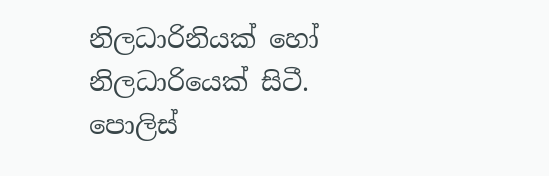නිලධාරිනියක් හෝ නිලධාරියෙක් සිටී. පොලිස්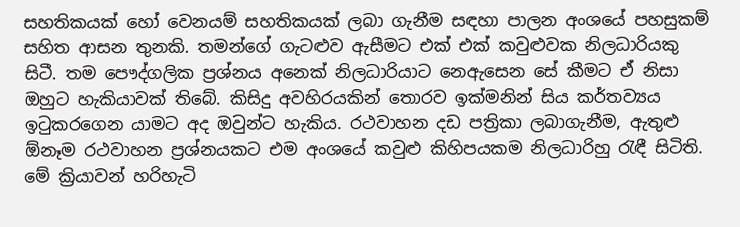සහතිකයක් හෝ වෙනයම් සහතිකයක් ලබා ගැනීම සඳහා පාලන අංශයේ පහසුකම් සහිත ආසන තුනකි. තමන්ගේ ගැටළුව ඇසීමට එක් එක් කවුළුවක නිලධාරියකු සිටී. තම පෞද්ගලික ප්‍රශ්නය අනෙක් නිලධාරියාට නෙඇසෙන සේ කීමට ඒ නිසා ඔහුට හැකියාවක් තිබේ. කිසිදු අවහිරයකින් තොරව ඉක්මනින් සිය කර්තව්‍යය ඉටුකරගෙන යාමට අද ඔවුන්ට හැකිය. රථවාහන දඩ පත්‍රිකා ලබාගැනීම, ඇතුළු ඕනෑම රථවාහන ප්‍රශ්නයකට එම අංශයේ කවුළු කිහිපයකම නිලධාරිහු රැඳී සිටිති. මේ ක්‍රියාවන් හරිහැටි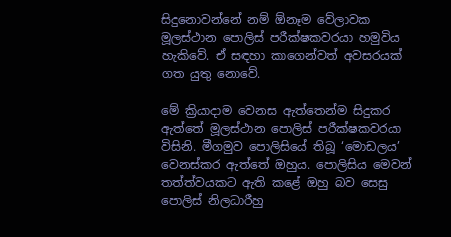සිදුනොවන්නේ නම් ඕනෑම වේලාවක මූලස්ථාන පොලිස් පරීක්ෂකවරයා හමුවිය හැකිවේ. ඒ සඳහා කාගෙන්වත් අවසරයක් ගත යුතු නොවේ.

මේ ක්‍රියාදාම වෙනස ඇත්තෙන්ම සිදුකර ඇත්තේ මූලස්ථාන පොලිස් පරීක්ෂකවරයා විසිනි. මීගමුව පොලිසියේ තිබූ ‘මොඩලය’ වෙනස්කර ඇත්තේ ඔහුය. පොලිසිය මෙවන් තත්ත්වයකට ඇති කළේ ඔහු බව සෙසු පොලිස් නිලධාරීහු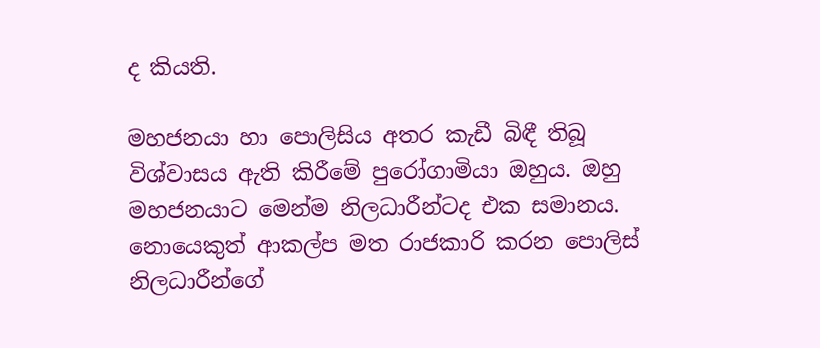ද කියති.

මහජනයා හා පොලිසිය අතර කැඩී බිඳී තිබූ විශ්වාසය ඇති කිරීමේ පුරෝගාමියා ඔහුය. ඔහු මහජනයාට මෙන්ම නිලධාරීන්ටද එක සමානය. නොයෙකුත් ආකල්ප මත රාජකාරි කරන පොලිස් නිලධාරීන්ගේ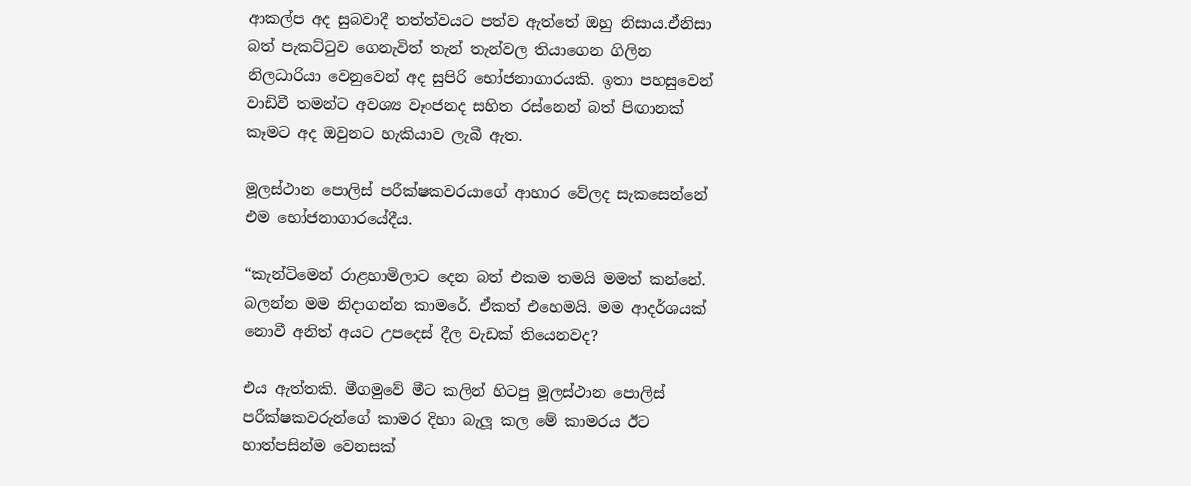ආකල්ප අද සුබවාදී තත්ත්වයට පත්ව ඇත්තේ ඔහු නිසාය.ඒනිසා බත් පැකට්ටුව ගෙනැවිත් තැන් තැන්වල තියාගෙන ගිලින නිලධාරියා වෙනුවෙන් අද සුපිරි භෝජනාගාරයකි. ඉතා පහසුවෙන් වාඩිවී තමන්ට අවශ්‍ය වෑංජනද සහිත රස්නෙන් බත් පිඟානක් කෑමට අද ඔවුනට හැකියාව ලැබී ඇත.

මූලස්ථාන පොලිස් පරීක්ෂකවරයාගේ ආහාර වේලද සැකසෙන්නේ එම භෝජනාගාරයේදීය.

“කැන්ටිමෙන් රාළහාමිලාට දෙන බත් එකම තමයි මමත් කන්නේ. බලන්න මම නිදාගන්න කාමරේ. ඒකත් එහෙමයි. මම ආදර්ශයක් නොවී අනිත් අයට උපදෙස් දීල වැඩක් තියෙනවද?

එය ඇත්තකි. මීගමුවේ මීට කලින් හිටපු මූලස්ථාන පොලිස් පරීක්ෂකවරුන්ගේ කාමර දිහා බැලූ කල මේ කාමරය ඊට හාත්පසින්ම වෙනසක්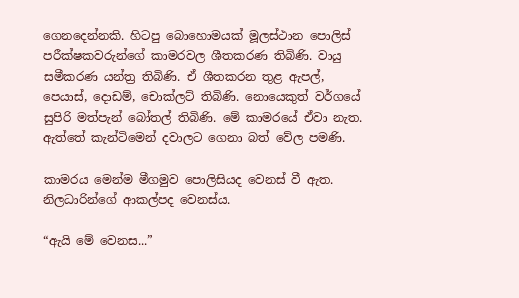ගෙනදෙන්නකි. හිටපු බොහොමයක් මූලස්ථාන පොලිස් පරීක්ෂකවරුන්ගේ කාමරවල ශීතකරණ තිබිණි. වායු සමීකරණ යන්ත්‍ර තිබිණි. ඒ ශීතකරන තුළ ඇපල්, පෙයාස්, දොඩම්, චොක්ලට් තිබිණි. නොයෙකුත් වර්ගයේ සුපිරි මත්පැන් බෝතල් තිබිණි. මේ කාමරයේ ඒවා නැත. ඇත්තේ කැන්ටිමෙන් දවාලට ගෙනා බත් වේල පමණි.

කාමරය මෙන්ම මීගමුව පොලිසියද වෙනස් වී ඇත. නිලධාරින්ගේ ආකල්පද වෙනස්ය.

“ඇයි මේ වෙනස...”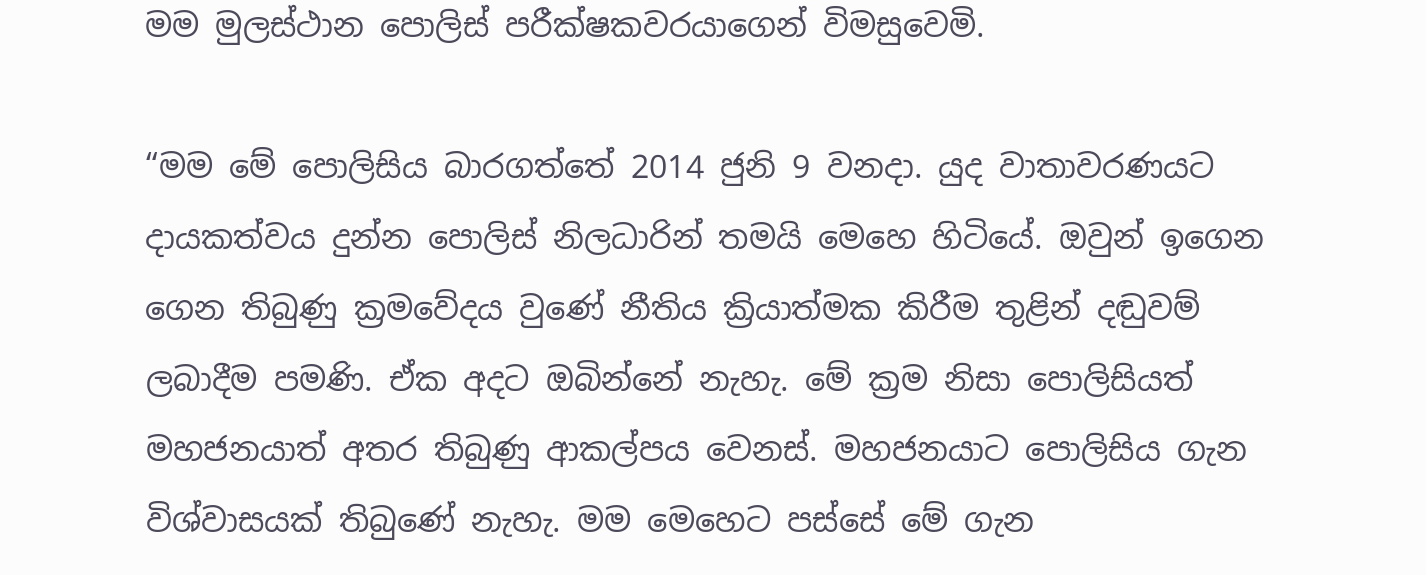මම මුලස්ථාන පොලිස් පරීක්ෂකවරයාගෙන් විමසුවෙමි.

“මම මේ පොලිසිය බාරගත්තේ 2014 ජුනි 9 වනදා. යුද වාතාවරණයට දායකත්වය දුන්න පොලිස් නිලධාරින් තමයි මෙහෙ හිටියේ. ඔවුන් ඉගෙන ගෙන තිබුණු ක්‍රමවේදය වුණේ නීතිය ක්‍රියාත්මක කිරීම තුළින් දඬුවම් ලබාදීම පමණි. ඒක අදට ඔබින්නේ නැහැ. මේ ක්‍රම නිසා පොලිසියත් මහජනයාත් අතර තිබුණු ආකල්පය වෙනස්. මහජනයාට පොලිසිය ගැන විශ්වාසයක් තිබුණේ නැහැ. මම මෙහෙට පස්සේ මේ ගැන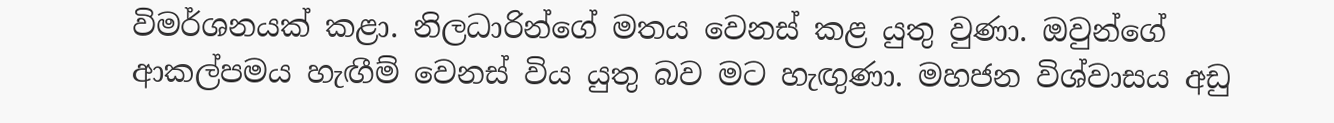විමර්ශනයක් කළා. නිලධාරින්ගේ මතය වෙනස් කළ යුතු වුණා. ඔවුන්ගේ ආකල්පමය හැඟීම් වෙනස් විය යුතු බව මට හැඟුණා. මහජන විශ්වාසය අඩු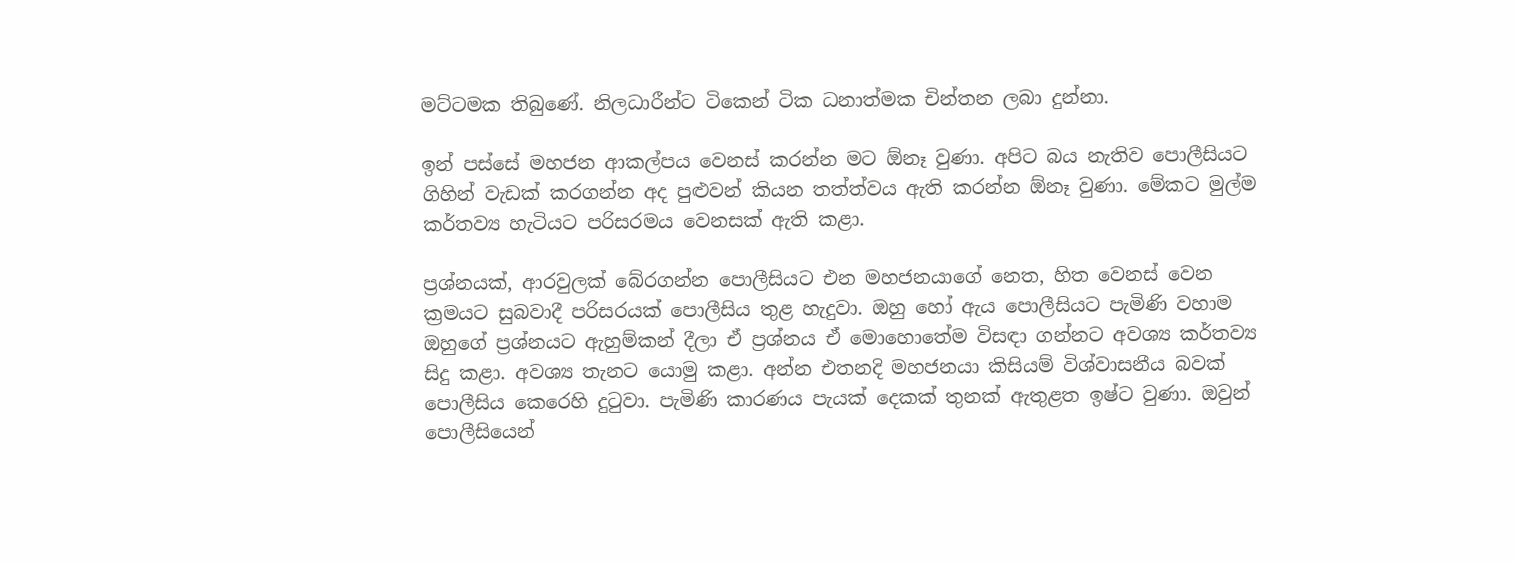මට්ටමක තිබුණේ. නිලධාරීන්ට ටිකෙන් ටික ධනාත්මක චින්තන ලබා දුන්නා.

ඉන් පස්සේ මහජන ආකල්පය වෙනස් කරන්න මට ඕනෑ වුණා. අපිට බය නැතිව පොලීසියට ගිහින් වැඩක් කරගන්න අද පුළුවන් කියන තත්ත්වය ඇති කරන්න ඕනෑ වුණා. මේකට මුල්ම කර්තව්‍ය හැටියට පරිසරමය වෙනසක් ඇති කළා.

ප්‍රශ්නයක්, ආරවුලක් බේරගන්න පොලීසියට එන මහජනයාගේ නෙත, හිත වෙනස් වෙන ක්‍රමයට සුබවාදී පරිසරයක් පොලීසිය තුළ හැදුවා. ඔහු හෝ ඇය පොලීසියට පැමිණි වහාම ඔහුගේ ප්‍රශ්නයට ඇහුම්කන් දීලා ඒ ප්‍රශ්නය ඒ මොහොතේම විසඳා ගන්නට අවශ්‍ය කර්තව්‍ය සිදු කළා. අවශ්‍ය තැනට යොමු කළා. අන්න එතනදි මහජනයා කිසියම් විශ්වාසනීය බවක් පොලීසිය කෙරෙහි දුටුවා. පැමිණි කාරණය පැයක් දෙකක් තුනක් ඇතුළත ඉෂ්ට වුණා. ඔවුන් පොලීසියෙන්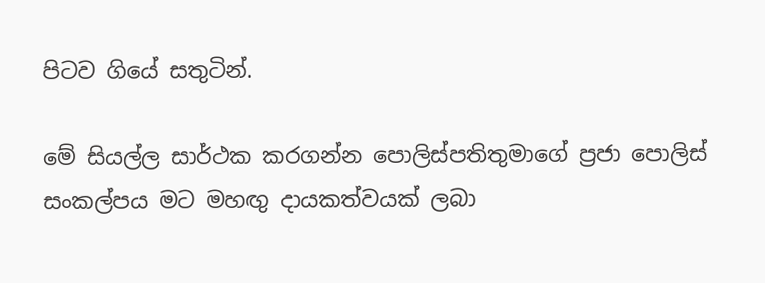පිටව ගියේ සතුටින්.

මේ සියල්ල සාර්ථක කරගන්න පොලිස්පතිතුමාගේ ප්‍රජා පොලිස් සංකල්පය මට මහඟු දායකත්වයක් ලබා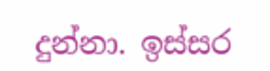දුන්නා. ඉස්සර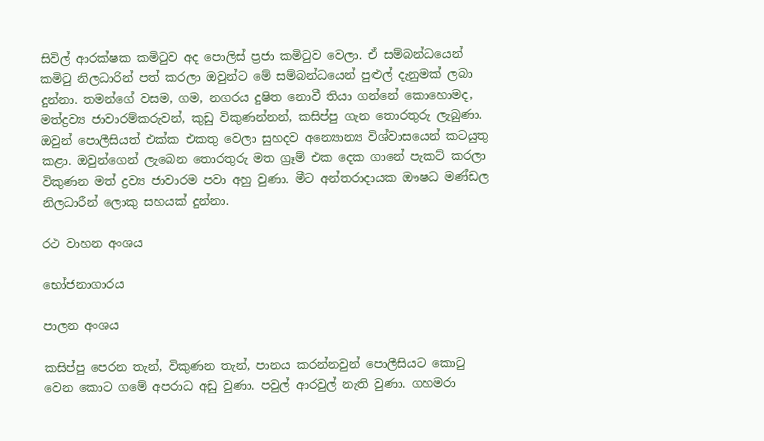සිවිල් ආරක්ෂක කමිටුව අද පොලිස් ප්‍රජා කමිටුව වෙලා. ඒ සම්බන්ධයෙන් කමිටු නිලධාරින් පත් කරලා ඔවුන්ට මේ සම්බන්ධයෙන් පුළුල් දැනුමක් ලබා දුන්නා. තමන්ගේ වසම, ගම, නගරය දුෂිත නොවී තියා ගන්නේ කොහොමද, මත්ද්‍රව්‍ය ජාවාරම්කරුවන්, කුඩු විකුණන්නන්, කසිප්පු ගැන තොරතුරු ලැබුණා. ඔවුන් පොලීසියත් එක්ක එකතු වෙලා සුහදව අන්‍යොන්‍ය විශ්වාසයෙන් කටයුතු කළා. ඔවුන්ගෙන් ලැබෙන තොරතුරු මත ග්‍රෑම් එක දෙක ගානේ පැකට් කරලා විකුණන මත් ද්‍රව්‍ය ජාවාරම පවා අහු වුණා. මීට අන්තරාදායක ඖෂධ මණ්ඩල නිලධාරීන් ලොකු සහයක් දුන්නා.

රථ වාහන අංශය

භෝජනාගාරය

පාලන අංශය

කසිප්පු පෙරන තැන්, විකුණන තැන්, පානය කරන්නවුන් පොලීසියට කොටු වෙන කොට ගමේ අපරාධ අඩු වුණා. පවුල් ආරවුල් නැති වුණා. ගහමරා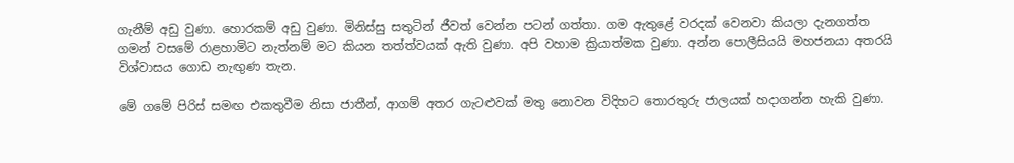ගැනීම් අඩු වුණා. හොරකම් අඩු වුණා. මිනිස්සු සතුටින් ජීවත් වෙන්න පටන් ගත්තා. ගම ඇතුළේ වරදක් වෙනවා කියලා දැනගත්ත ගමන් වසමේ රාළහාමිට නැත්නම් මට කියන තත්ත්වයක් ඇති වුණා. අපි වහාම ක්‍රියාත්මක වුණා. අන්න පොලීසියයි මහජනයා අතරයි විශ්වාසය ගොඩ නැඟුණ තැන.

මේ ගමේ පිරිස් සමඟ එකතුවීම නිසා ජාතීන්, ආගම් අතර ගැටළුවක් මතු නොවන විදිහට තොරතුරු ජාලයක් හදාගන්න හැකි වුණා.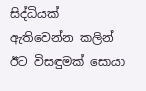සිද්ධියක් ඇතිවෙන්න කලින් ඊට විසඳුමක් සොයා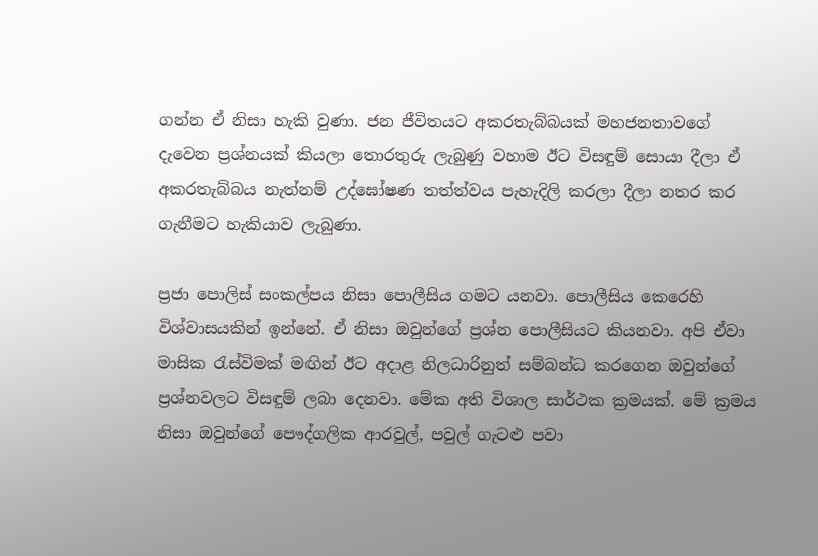ගන්න ඒ නිසා හැකි වුණා. ජන ජීවිතයට අකරතැබ්බයක් මහජනතාවගේ දැවෙන ප්‍රශ්නයක් කියලා තොරතුරු ලැබුණු වහාම ඊට විසඳුම් සොයා දීලා ඒ අකරතැබ්බය නැත්නම් උද්ඝෝෂණ තත්ත්වය පැහැදිලි කරලා දීලා නතර කර ගැනීමට හැකියාව ලැබුණා.

ප්‍රජා පොලිස් සංකල්පය නිසා පොලීසිය ගමට යනවා. පොලීසිය කෙරෙහි විශ්වාසයකින් ඉන්නේ. ඒ නිසා ඔවුන්ගේ ප්‍රශ්න පොලීසියට කියනවා. අපි ඒවා මාසික රැස්විමක් මඟින් ඊට අදාළ නිලධාරිනුත් සම්බන්ධ කරගෙන ඔවුන්ගේ ප්‍රශ්නවලට විසඳුම් ලබා දෙනවා. මේක අති විශාල සාර්ථක ක්‍රමයක්. මේ ක්‍රමය නිසා ඔවුන්ගේ පෞද්ගලික ආරවුල්, පවුල් ගැටළු පවා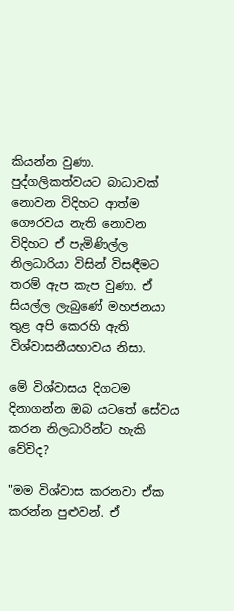කියන්න වුණා. පුද්ගලිකත්වයට බාධාවක් නොවන විදිහට ආත්ම ගෞරවය නැති නොවන විදිහට ඒ පැමිණිල්ල නිලධාරියා විසින් විසඳීමට තරම් ඇප කැප වුණා. ඒ සියල්ල ලැබුණේ මහජනයා තුළ අපි කෙරහි ඇති විශ්වාසනීයභාවය නිසා.

මේ විශ්වාසය දිගටම දිනාගන්න ඔබ යටතේ සේවය කරන නිලධාරින්ට හැකි වේවිද?

"මම විශ්වාස කරනවා ඒක කරන්න පුළුවන්. ඒ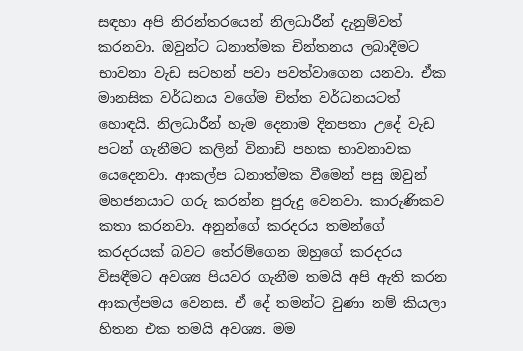සඳහා අපි නිරන්තරයෙන් නිලධාරීන් දැනුම්වත් කරනවා. ඔවුන්ට ධනාත්මක චින්තනය ලබාදීමට භාවනා වැඩ සටහන් පවා පවත්වාගෙන යනවා. ඒක මානසික වර්ධනය වගේම චිත්ත වර්ධනයටත් හොඳයි. නිලධාරීන් හැම දෙනාම දිනපතා උදේ වැඩ පටන් ගැනීමට කලින් විනාඩි පහක භාවනාවක යෙදෙනවා. ආකල්ප ධනාත්මක වීමෙන් පසු ඔවුන් මහජනයාට ගරු කරන්න පුරුදු වෙනවා. කාරුණිකව කතා කරනවා. අනුන්ගේ කරදරය තමන්ගේ කරදරයක් බවට තේරම්ගෙන ඔහුගේ කරදරය විසඳීමට අවශ්‍ය පියවර ගැනීම තමයි අපි ඇති කරන ආකල්පමය වෙනස. ඒ දේ තමන්ට වුණා නම් කියලා හිතන එක තමයි අවශ්‍ය. මම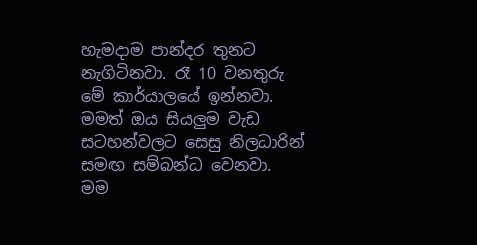හැමදාම පාන්දර තුනට නැගිටිනවා. රෑ 10 වනතුරු මේ කාර්යාලයේ ඉන්නවා. මමත් ඔය සියලුම වැඩ සටහන්වලට සෙසු නිලධාරින් සමඟ සම්බන්ධ වෙනවා. මම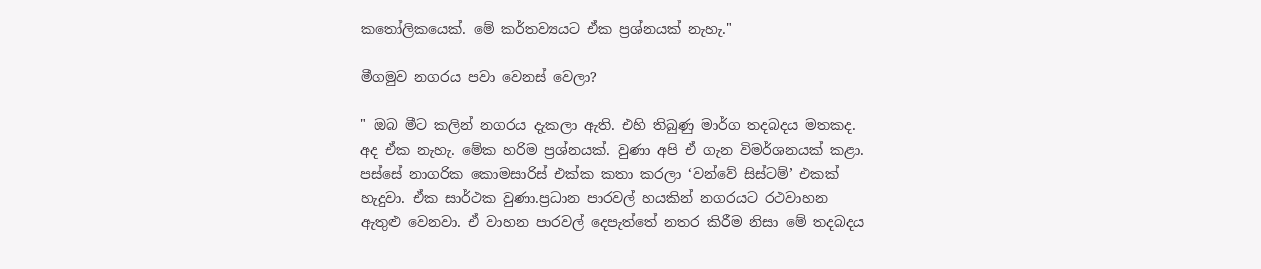කතෝලිකයෙක්. මේ කර්තව්‍යයට ඒක ප්‍රශ්නයක් නැහැ."

මීගමුව නගරය පවා වෙනස් වෙලා?

" ඔබ මීට කලින් නගරය දැකලා ඇති. එහි තිබුණු මාර්ග තදබදය මතකද. අද ඒක නැහැ. මේක හරිම ප්‍රශ්නයක්. වුණා අපි ඒ ගැන විමර්ශනයක් කළා. පස්සේ නාගරික කොමසාරිස් එක්ක කතා කරලා ‘වන්වේ සිස්ටම්’ එකක් හැදුවා. ඒක සාර්ථක වුණා.ප්‍රධාන පාරවල් හයකින් නගරයට රථවාහන ඇතුළු වෙනවා. ඒ වාහන පාරවල් දෙපැත්තේ නතර කිරීම නිසා මේ තදබදය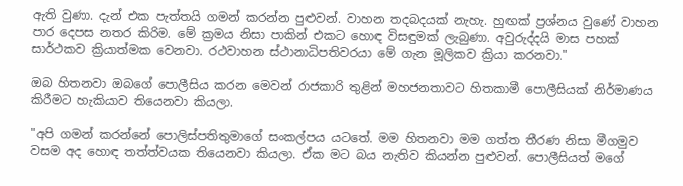ඇති වුණා. දැන් එක පැත්තයි ගමන් කරන්න පුළුවන්. වාහන තදබදයක් නැහැ. හුඟක් ප්‍රශ්නය වුණේ වාහන පාර දෙපස නතර කිරිම. මේ ක්‍රමය නිසා පාකින් එකට හොඳ විසඳුමක් ලැබුණා. අවුරුද්දයි මාස පහක් සාර්ථකව ක්‍රියාත්මක වෙනවා. රථවාහන ස්ථානාධිපතිවරයා මේ ගැන මූලිකව ක්‍රියා කරනවා."

ඔබ හිතනවා ඔබගේ පොලීසිය කරන මෙවන් රාජකාරි තුළින් මහජනතාවට හිතකාමී පොලීසියක් නිර්මාණය කිරීමට හැකියාව තියෙනවා කියලා.

"අපි ගමන් කරන්නේ පොලිස්පතිතුමාගේ සංකල්පය යටතේ. මම හිතනවා මම ගත්ත තීරණ නිසා මීගමුව වසම අද හොඳ තත්ත්වයක තියෙනවා කියලා. ඒක මට බය නැතිව කියන්න පුළුවන්. පොලීසියත් මගේ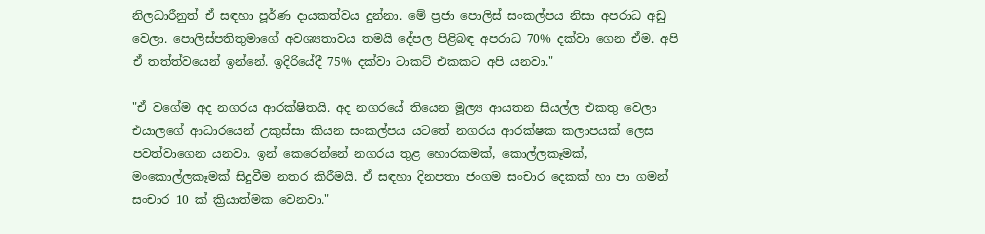නිලධාරීනුත් ඒ සඳහා පූර්ණ දායකත්වය දුන්නා. මේ ප්‍රජා පොලිස් සංකල්පය නිසා අපරාධ අඩු වෙලා. පොලිස්පතිතුමාගේ අවශ්‍යතාවය තමයි දේපල පිළිබඳ අපරාධ 70% දක්වා ගෙන ඒම. අපි ඒ තත්ත්වයෙන් ඉන්නේ. ඉදිරියේදී 75% දක්වා ටාකට් එකකට අපි යනවා."

"ඒ වගේම අද නගරය ආරක්ෂිතයි. අද නගරයේ තියෙන මූල්‍ය ආයතන සියල්ල එකතු වෙලා එයාලගේ ආධාරයෙන් උකුස්සා කියන සංකල්පය යටතේ නගරය ආරක්ෂක කලාපයක් ලෙස පවත්වාගෙන යනවා. ඉන් කෙරෙන්නේ නගරය තුළ හොරකමක්, කොල්ලකෑමක්, මංකොල්ලකෑමක් සිදුවීම නතර කිරීමයි. ඒ සඳහා දිනපතා ජංගම සංචාර දෙකක් හා පා ගමන් සංචාර 10 ක් ක්‍රියාත්මක වෙනවා."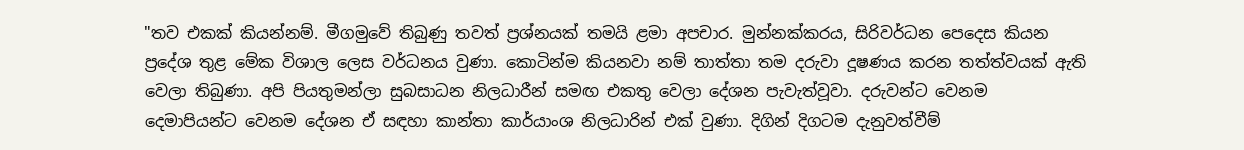"තව එකක් කියන්නම්. මීගමුවේ තිබුණු තවත් ප්‍රශ්නයක් තමයි ළමා අපචාර. මුන්නක්කරය, සිරිවර්ධන පෙදෙස කියන ප්‍රදේශ තුළ මේක විශාල ලෙස වර්ධනය වුණා. කොටින්ම කියනවා නම් තාත්තා තම දරුවා දූෂණය කරන තත්ත්වයක් ඇති වෙලා තිබුණා. අපි පියතුමන්ලා සුබසාධන නිලධාරීන් සමඟ එකතු වෙලා දේශන පැවැත්වූවා. දරුවන්ට වෙනම දෙමාපියන්ට වෙනම දේශන ඒ සඳහා කාන්තා කාර්යාංශ නිලධාරින් එක් වුණා. දිගින් දිගටම දැනුවත්වීම්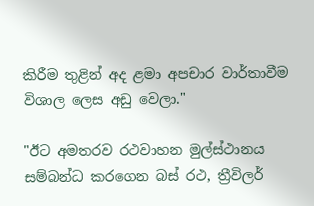කිරීම තුළින් අද ළමා අපචාර වාර්තාවීම විශාල ලෙස අඩු වෙලා."

"ඊට අමතරව රථවාහන මුල්ස්ථානය සම්බන්ධ කරගෙන බස් රථ, ත්‍රීවිලර්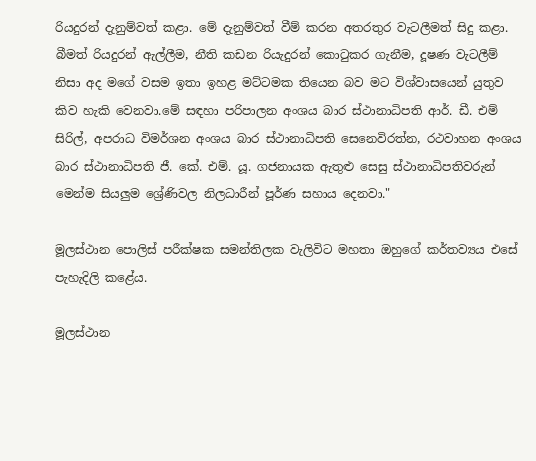රියදුරන් දැනුම්වත් කළා. මේ දැනුම්වත් වීම් කරන අතරතුර වැටලීමත් සිදු කළා. බීමත් රියදුරන් ඇල්ලීම, නීති කඩන රියැදුරන් කොටුකර ගැනීම, දූෂණ වැටලීම් නිසා අද මගේ වසම ඉතා ඉහළ මට්ටමක තියෙන බව මට විශ්වාසයෙන් යුතුව කිව හැකි වෙනවා.මේ සඳහා පරිපාලන අංශය බාර ස්ථානාධිපති ආර්. ඩී. එම් සිරිල්, අපරාධ විමර්ශන අංශය බාර ස්ථානාධිපති සෙනෙවිරත්න, රථවාහන අංශය බාර ස්ථානාධිපති ජී. කේ. එම්. යූ. ගජනායක ඇතුළු සෙසු ස්ථානාධිපතිවරුන් මෙන්ම සියලුම ශ්‍රේණිවල නිලධාරීන් පූර්ණ සහාය දෙනවා."

මූලස්ථාන පොලිස් පරීක්ෂක සමන්තිලක වැලිවිට මහතා ඔහුගේ කර්තව්‍යය එසේ පැහැදිලි කළේය.

මූලස්ථාන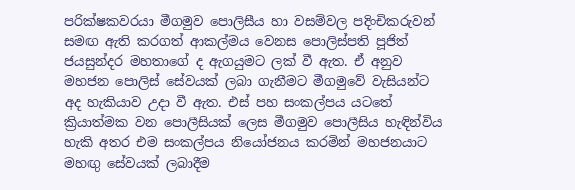පරික්ෂකවරයා මීගමුව පොලිසීය හා වසම්වල පදිංචිකරුවන් සමඟ ඇති කරගත් ආකල්මය වෙනස පොලිස්පති පූජිත් ජයසුන්දර මහතාගේ ද ඇගයුමට ලක් වී ඇත. ඒ අනුව මහජන පොලිස් සේවයක් ලබා ගැනීමට මීගමුවේ වැසියන්ට අද හැකියාව උදා වී ඇත. එස් පහ සංකල්පය යටතේ ක්‍රියාත්මක වන පොලීසියක් ලෙස මීගමුව පොලීසිය හැඳින්විය හැකි අතර එම සංකල්පය නියෝජනය කරමින් මහජනයාට මහඟු සේවයක් ලබාදීම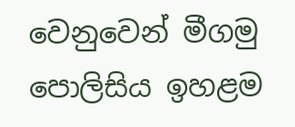වෙනුවෙන් මීගමු පොලිසිය ඉහළම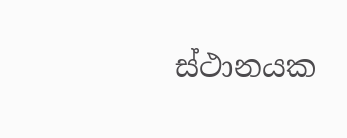ස්ථානයක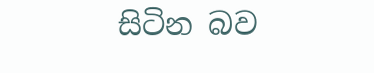සිටින බව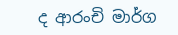ද ආරංචි මාර්ග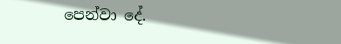පෙන්වා දේ.